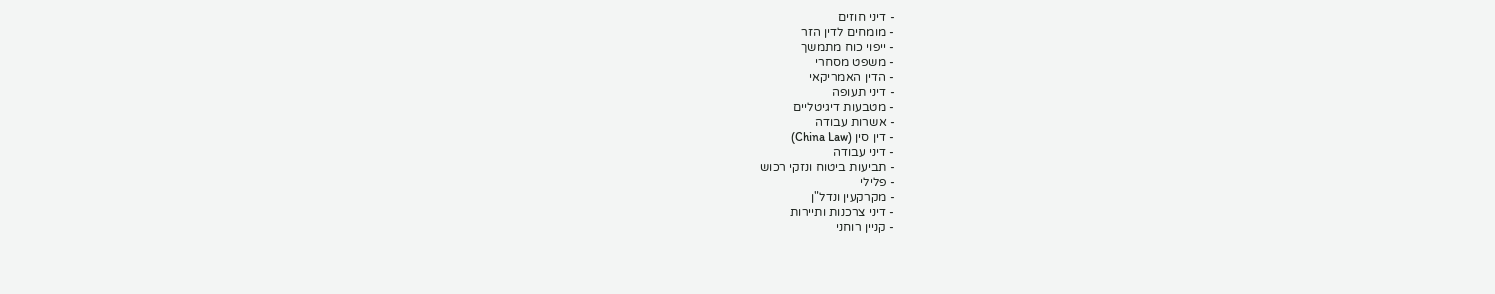- דיני חוזים
- מומחים לדין הזר
- ייפוי כוח מתמשך
- משפט מסחרי
- הדין האמריקאי
- דיני תעופה
- מטבעות דיגיטליים
- אשרות עבודה
- דין סין (China Law)
- דיני עבודה
- תביעות ביטוח ונזקי רכוש
- פלילי
- מקרקעין ונדל"ן
- דיני צרכנות ותיירות
- קניין רוחני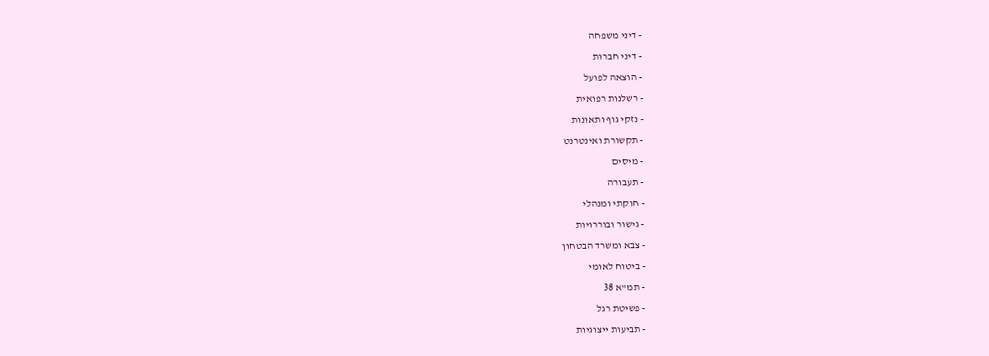- דיני משפחה
- דיני חברות
- הוצאה לפועל
- רשלנות רפואית
- נזקי גוף ותאונות
- תקשורת ואינטרנט
- מיסים
- תעבורה
- חוקתי ומנהלי
- גישור ובוררויות
- צבא ומשרד הבטחון
- ביטוח לאומי
- תמ"א 38
- פשיטת רגל
- תביעות ייצוגיות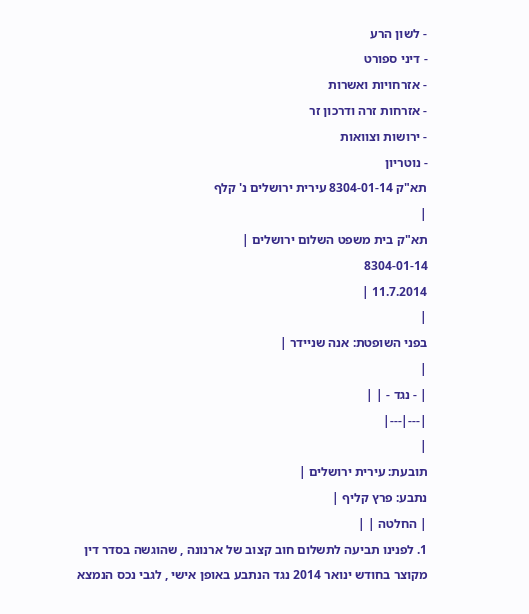- לשון הרע
- דיני ספורט
- אזרחויות ואשרות
- אזרחות זרה ודרכון זר
- ירושות וצוואות
- נוטריון
תא"ק 8304-01-14 עירית ירושלים נ' קלף
|
תא"ק בית משפט השלום ירושלים |
8304-01-14
11.7.2014 |
|
בפני השופטת: אנה שניידר |
|
| - נגד - | |
|---|---|
|
תובעת: עירית ירושלים |
נתבע: פרץ קליף |
| החלטה | |
1. לפנינו תביעה לתשלום חוב קצוב של ארנונה , שהוגשה בסדר דין מקוצר בחודש ינואר 2014 נגד הנתבע באופן אישי , לגבי נכס הנמצא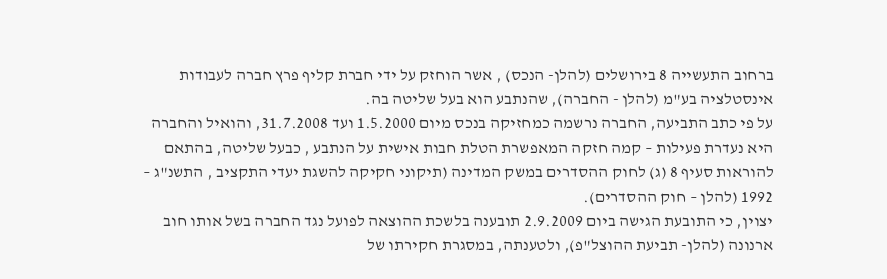ברחוב התעשייה 8 בירושלים (להלן- הנכס) , אשר הוחזק על ידי חברת קליף פרץ חברה לעבודות אינסטלציה בע"מ (להלן - החברה), שהנתבע הוא בעל שליטה בה.
על פי כתב התביעה, החברה נרשמה כמחזיקה בנכס מיום 1.5.2000 ועד 31.7.2008, והואיל והחברה היא נעדרת פעילות – קמה חזקה המאפשרת הטלת חבות אישית על הנתבע , כבעל שליטה, בהתאם להוראות סעיף 8 (ג) לחוק ההסדרים במשק המדינה (תיקוני חקיקה להשגת יעדי התקציב , התשנ"ג – 1992 (להלן – חוק ההסדרים).
יצוין, כי התובעת הגישה ביום 2.9.2009 תובענה בלשכת ההוצאה לפועל נגד החברה בשל אותו חוב ארנונה (להלן- תביעת ההוצל"פ), ולטענתה, במסגרת חקירתו של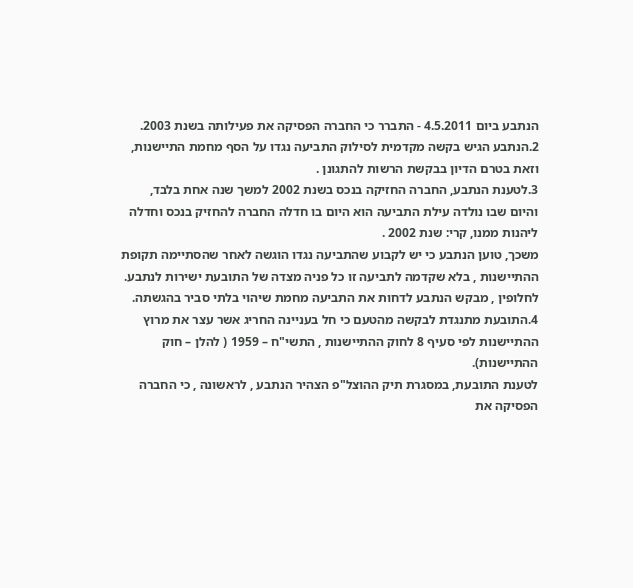הנתבע ביום 4.5.2011 - התברר כי החברה הפסיקה את פעילותה בשנת 2003.
2.הנתבע הגיש בקשה מקדמית לסילוק התביעה נגדו על הסף מחמת התיישנות, וזאת בטרם הדיון בבקשת הרשות להתגונן .
3.לטענת הנתבע, החברה החזיקה בנכס בשנת 2002 למשך שנה אחת בלבד, והיום שבו נולדה עילת התביעה הוא היום בו חדלה החברה להחזיק בנכס וחדלה ליהנות ממנו, קרי: שנת 2002 .
משכך, טוען הנתבע כי יש לקבוע שהתביעה נגדו הוגשה לאחר שהסתיימה תקופת ההתיישנות , בלא שקדמה לתביעה זו כל פניה מצדה של התובעת ישירות לנתבע.
לחלופין , מבקש הנתבע לדחות את התביעה מחמת שיהוי בלתי סביר בהגשתה.
4.התובעת מתנגדת לבקשה מהטעם כי חל בעניינה החריג אשר עצר את מרוץ ההתיישנות לפי סעיף 8 לחוק ההתיישנות , התשי"ח – 1959 ( להלן – חוק ההתיישנות).
לטענת התובעת, במסגרת תיק ההוצל"פ הצהיר הנתבע , לראשונה , כי החברה הפסיקה את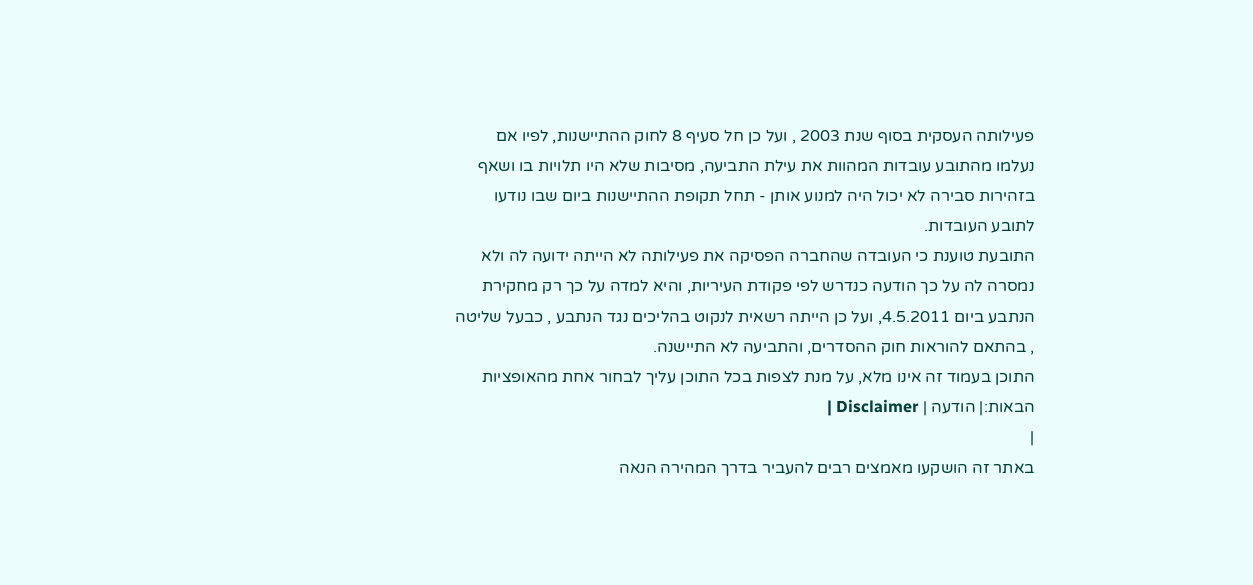פעילותה העסקית בסוף שנת 2003 , ועל כן חל סעיף 8 לחוק ההתיישנות, לפיו אם נעלמו מהתובע עובדות המהוות את עילת התביעה, מסיבות שלא היו תלויות בו ושאף בזהירות סבירה לא יכול היה למנוע אותן - תחל תקופת ההתיישנות ביום שבו נודעו לתובע העובדות.
התובעת טוענת כי העובדה שהחברה הפסיקה את פעילותה לא הייתה ידועה לה ולא נמסרה לה על כך הודעה כנדרש לפי פקודת העיריות, והיא למדה על כך רק מחקירת הנתבע ביום 4.5.2011, ועל כן הייתה רשאית לנקוט בהליכים נגד הנתבע , כבעל שליטה , בהתאם להוראות חוק ההסדרים, והתביעה לא התיישנה.
התוכן בעמוד זה אינו מלא, על מנת לצפות בכל התוכן עליך לבחור אחת מהאופציות הבאות:| הודעה | Disclaimer |
|
באתר זה הושקעו מאמצים רבים להעביר בדרך המהירה הנאה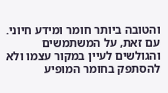והטובה ביותר חומר ומידע חיוני. עם זאת, על המשתמשים והגולשים לעיין במקור עצמו ולא להסתפק בחומר המופיע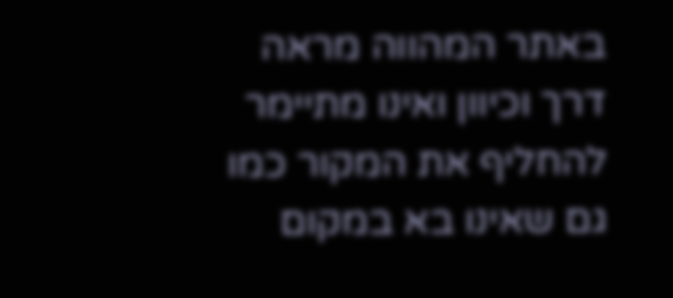באתר המהווה מראה דרך וכיוון ואינו מתיימר להחליף את המקור כמו גם שאינו בא במקום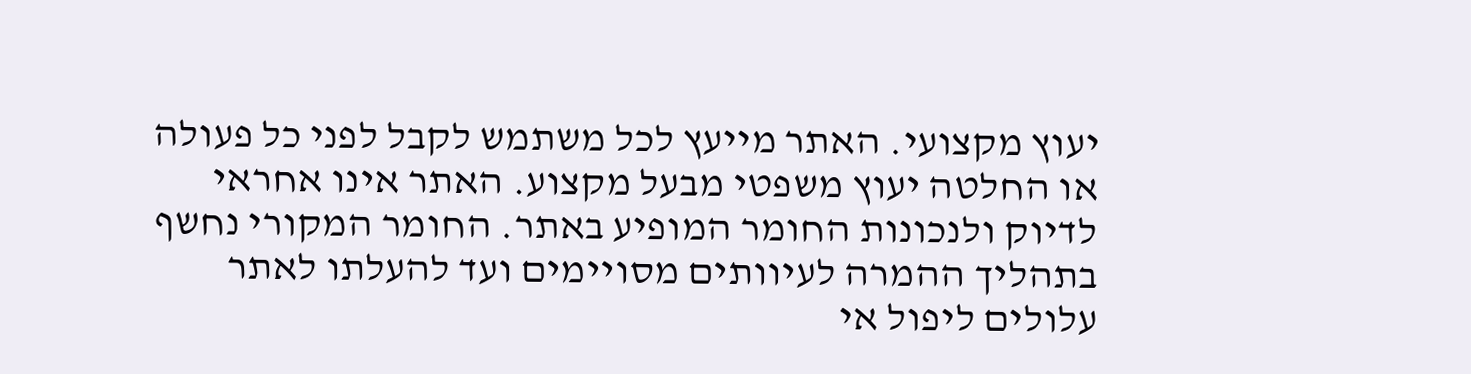יעוץ מקצועי. האתר מייעץ לכל משתמש לקבל לפני כל פעולה או החלטה יעוץ משפטי מבעל מקצוע. האתר אינו אחראי לדיוק ולנכונות החומר המופיע באתר. החומר המקורי נחשף בתהליך ההמרה לעיוותים מסויימים ועד להעלתו לאתר עלולים ליפול אי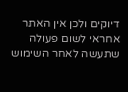דיוקים ולכן אין האתר אחראי לשום פעולה שתעשה לאחר השימוש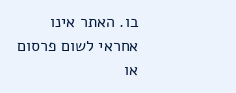בו. האתר אינו אחראי לשום פרסום או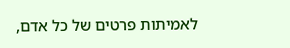לאמיתות פרטים של כל אדם,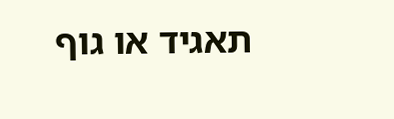תאגיד או גוף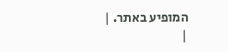המופיע באתר. |
|